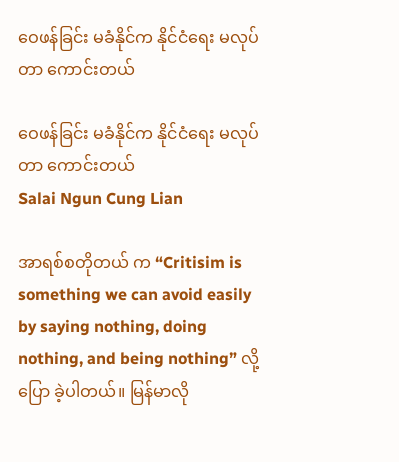ဝေဖန်ခြင်း မခံနိုင်က နိုင်ငံရေး မလုပ်တာ ကောင်းတယ်

ဝေဖန်ခြင်း မခံနိုင်က နိုင်ငံရေး မလုပ်တာ ကောင်းတယ်
Salai Ngun Cung Lian

အာရစ်စတိုတယ် က “Critisim is something we can avoid easily by saying nothing, doing nothing, and being nothing” လို့ ပြော ခဲ့ပါတယ်။ မြန်မာလို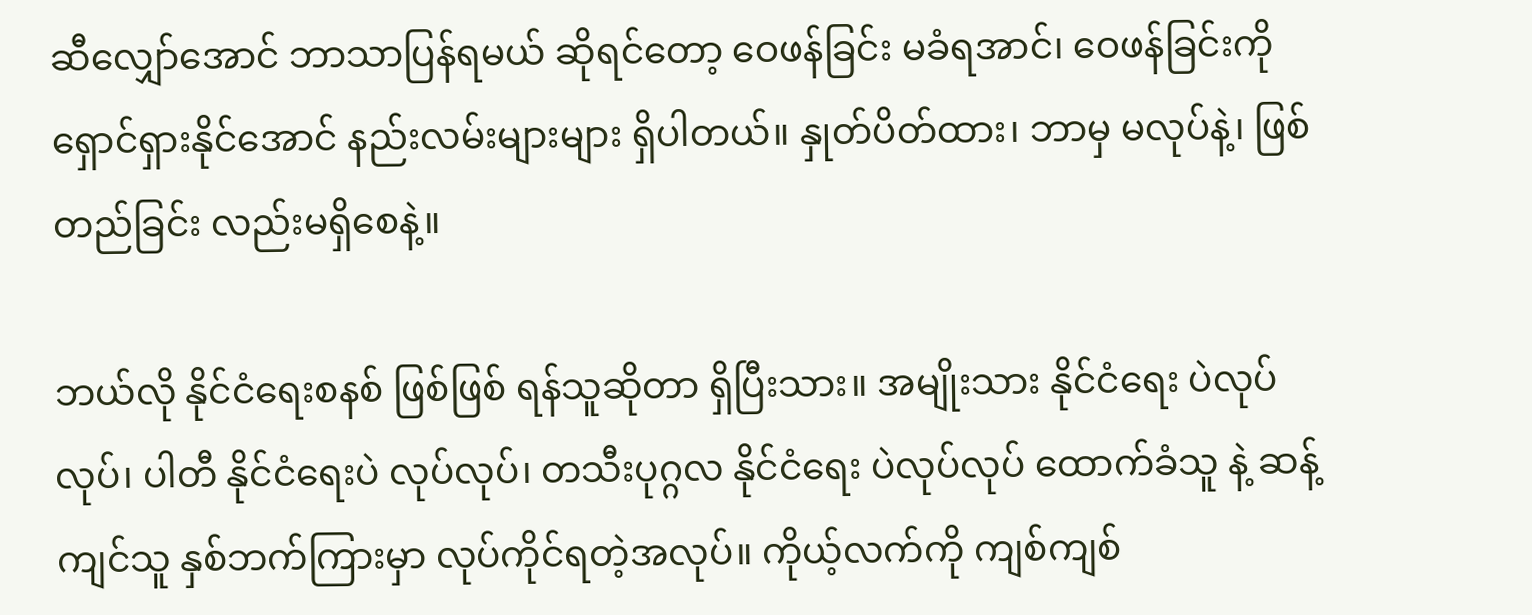ဆီလျှော်အောင် ဘာသာပြန်ရမယ် ဆိုရင်တော့ ဝေဖန်ခြင်း မခံရအာင်၊ ဝေဖန်ခြင်းကို ရှောင်ရှားနိုင်အောင် နည်းလမ်းများများ ရှိပါတယ်။ နှုတ်ပိတ်ထား၊ ဘာမှ မလုပ်နဲ့၊ ဖြစ်တည်ခြင်း လည်းမရှိစေနဲ့။

ဘယ်လို နိုင်ငံရေးစနစ် ဖြစ်ဖြစ် ရန်သူဆိုတာ ရှိပြီးသား။ အမျိုးသား နိုင်ငံရေး ပဲလုပ်လုပ်၊ ပါတီ နိုင်ငံရေးပဲ လုပ်လုပ်၊ တသီးပုဂ္ဂလ နိုင်ငံရေး ပဲလုပ်လုပ် ထောက်ခံသူ နဲ့ ဆန့်ကျင်သူ နှစ်ဘက်ကြားမှာ လုပ်ကိုင်ရတဲ့အလုပ်။ ကိုယ့်လက်ကို ကျစ်ကျစ်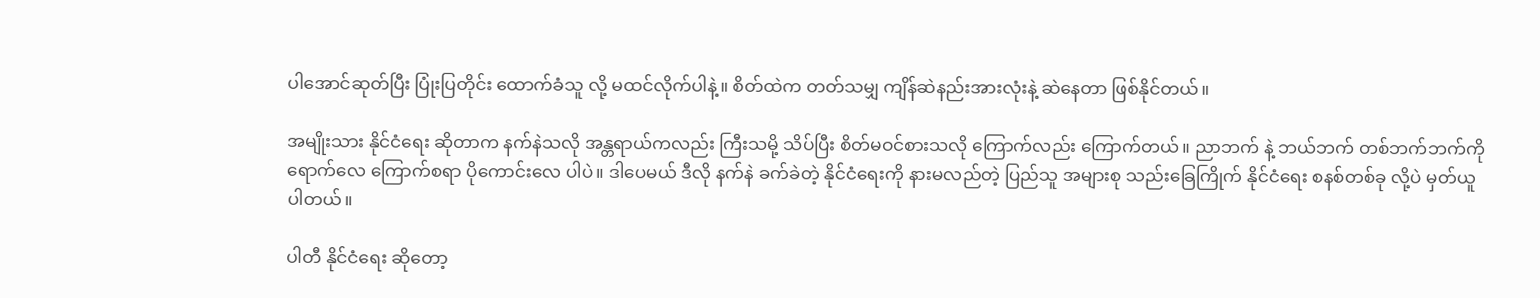ပါအောင်ဆုတ်ပြီး ပြုံးပြတိုင်း ထောက်ခံသူ လို့ မထင်လိုက်ပါနဲ့။ စိတ်ထဲက တတ်သမျှ ကျိန်ဆဲနည်းအားလုံးနဲ့ ဆဲနေတာ ဖြစ်နိုင်တယ်။

အမျိုးသား နိုင်ငံရေး ဆိုတာက နက်နဲသလို အန္တရာယ်ကလည်း ကြီးသမို့ သိပ်ပြီး စိတ်မဝင်စားသလို ကြောက်လည်း ကြောက်တယ်။ ညာဘက် နဲ့ ဘယ်ဘက် တစ်ဘက်ဘက်ကို ရောက်လေ ကြောက်စရာ ပိုကောင်းလေ ပါပဲ။ ဒါပေမယ် ဒီလို နက်နဲ ခက်ခဲတဲ့ နိုင်ငံရေးကို နားမလည်တဲ့ ပြည်သူ အများစု သည်းခြေကြိုက် နိုင်ငံရေး စနစ်တစ်ခု လို့ပဲ မှတ်ယူပါတယ်။

ပါတီ နိုင်ငံရေး ဆိုတော့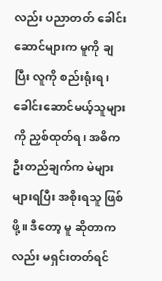လည်း ပညာတတ် ခေါင်းဆောင်များက မူကို ချပြီး လူကို စည်းရုံးရ၊ ခေါင်းဆောင်မယ့်သူများကို ညှစ်ထုတ်ရ၊ အဓိက ဦးတည်ချက်က မဲများများရပြီး အစိုးရသူ ဖြစ်ဖို့။ ဒီတော့ မူ ဆိုတာကလည်း မရှင်းတတ်ရင်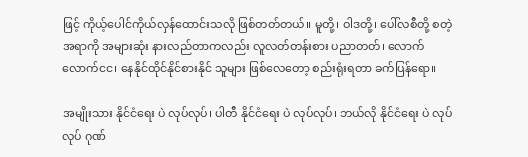ဖြင့် ကိုယ့်ပေါင်ကိုယ်လှန်ထောင်းသလို ဖြစ်တတ်တယ်။ မူတို့၊ ဝါဒတို့၊ ပေါ်လစီတို့ စတဲ့အရာကို အများဆုံး နားလည်တာကလည်း လူလတ်တန်းစား ပညာတတ်၊ လောက်လောက်ငင၊ နေနိုင်ထိုင်နိုင်စားနိုင် သူများ ဖြစ်လေတော့ စည်းရုံးရတာ ခက်ပြန်ရော။

အမျိုးသား နိုင်ငံရေး ပဲ လုပ်လုပ်၊ ပါတီ နိုင်ငံရေး ပဲ လုပ်လုပ်၊ ဘယ်လို နိုင်ငံရေး ပဲ လုပ်လုပ် ဂုဏ်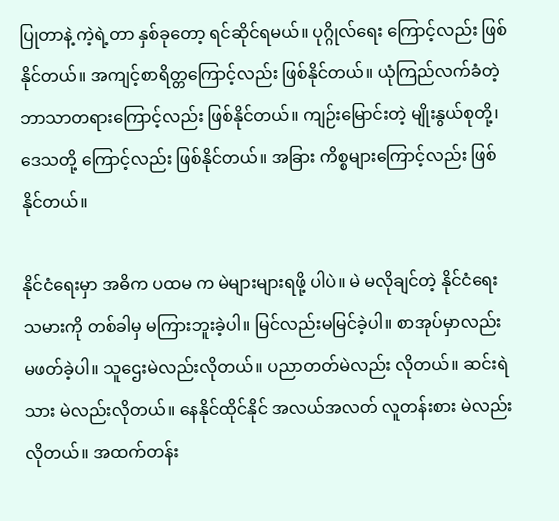ပြုတာနဲ့ ကဲ့ရဲ့တာ နှစ်ခုတော့ ရင်ဆိုင်ရမယ်။ ပုဂ္ဂိုလ်ရေး ကြောင့်လည်း ဖြစ်နိုင်တယ်။ အကျင့်စာရိတ္တကြောင့်လည်း ဖြစ်နိုင်တယ်။ ယုံကြည်လက်ခံတဲ့ ဘာသာတရားကြောင့်လည်း ဖြစ်နိုင်တယ်။ ကျဉ်းမြောင်းတဲ့ မျိုးနွယ်စုတို့၊ ဒေသတို့ ကြောင့်လည်း ဖြစ်နိုင်တယ်။ အခြား ကိစ္စများကြောင့်လည်း ဖြစ်နိုင်တယ်။

နိုင်ငံရေးမှာ အဓိက ပထမ က မဲများများရဖို့ ပါပဲ။ မဲ မလိုချင်တဲ့ နိုင်ငံရေး သမားကို တစ်ခါမှ မကြားဘူးခဲ့ပါ။ မြင်လည်းမမြင်ခဲ့ပါ။ စာအုပ်မှာလည်း မဖတ်ခဲ့ပါ။ သူဌေးမဲလည်းလိုတယ်။ ပညာတတ်မဲလည်း လိုတယ်။ ဆင်းရဲသား မဲလည်းလိုတယ်။ နေနိုင်ထိုင်နိုင် အလယ်အလတ် လူတန်းစား မဲလည်း လိုတယ်။ အထက်တန်း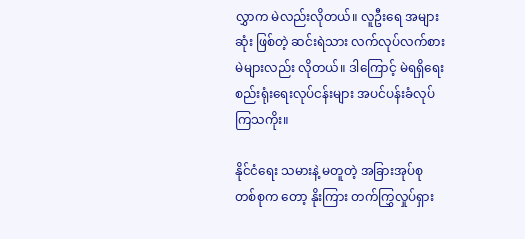လွှာက မဲလည်းလိုတယ်။ လူဦးရေ အများဆုံး ဖြစ်တဲ့ ဆင်းရဲသား လက်လုပ်လက်စား မဲများလည်း လိုတယ်။ ဒါကြောင့် မဲရရှိရေး စည်းရုံးရေးလုပ်ငန်းများ အပင်ပန်းခံလုပ်ကြသကိုး။

နိုင်ငံရေး သမားနဲ့ မတူတဲ့ အခြားအုပ်စု တစ်စုက တော့ နိုးကြား တက်ကြွှလှုပ်ရှား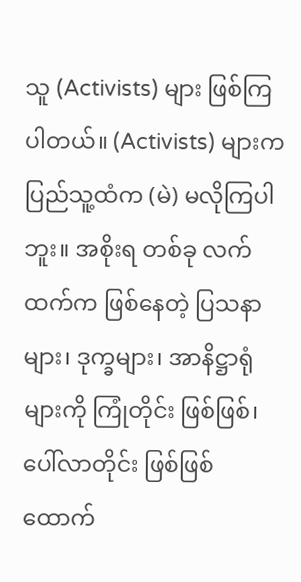သူ (Activists) များ ဖြစ်ကြပါတယ်။ (Activists) များက ပြည်သူ့ထံက (မဲ) မလိုကြပါဘူး။ အစိုးရ တစ်ခု လက်ထက်က ဖြစ်နေတဲ့ ပြသနာများ၊ ဒုက္ခများ၊ အာနိဋ္ဌာရုံများကို ကြုံတိုင်း ဖြစ်ဖြစ်၊ ပေါ်လာတိုင်း ဖြစ်ဖြစ် ထောက်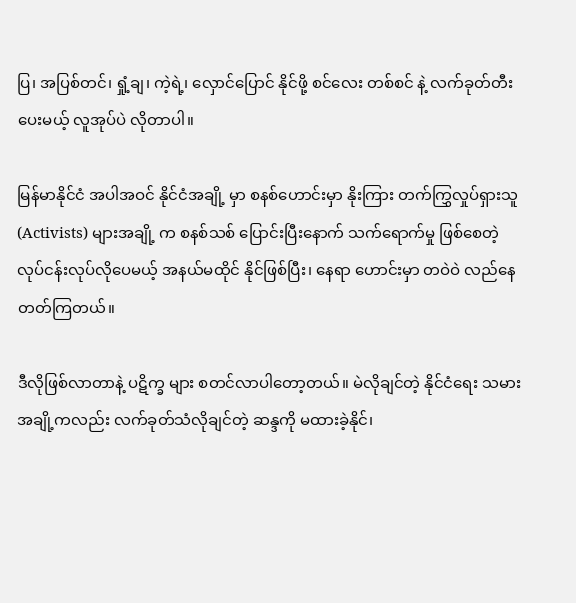ပြ၊ အပြစ်တင်၊ ရှုံ့ချ၊ ကဲ့ရဲ့၊ လှောင်ပြောင် နိုင်ဖို့ စင်လေး တစ်စင် နဲ့ လက်ခုတ်တီးပေးမယ့် လူအုပ်ပဲ လိုတာပါ။

မြန်မာနိုင်ငံ အပါအဝင် နိုင်ငံအချို့ မှာ စနစ်ဟောင်းမှာ နိုးကြား တက်ကြွှလှုပ်ရှားသူ (Activists) များအချို့ က စနစ်သစ် ပြောင်းပြီးနောက် သက်ရောက်မှု ဖြစ်စေတဲ့ လုပ်ငန်းလုပ်လိုပေမယ့် အနယ်မထိုင် နိုင်ဖြစ်ပြီး၊ နေရာ ဟောင်းမှာ တဝဲဝဲ လည်နေတတ်ကြတယ်။

ဒီလိုဖြစ်လာတာနဲ့ ပဋိက္ခ များ စတင်လာပါတော့တယ်။ မဲလိုချင်တဲ့ နိုင်ငံရေး သမားအချို့ကလည်း လက်ခုတ်သံလိုချင်တဲ့ ဆန္ဒကို မထားခဲ့နိုင်၊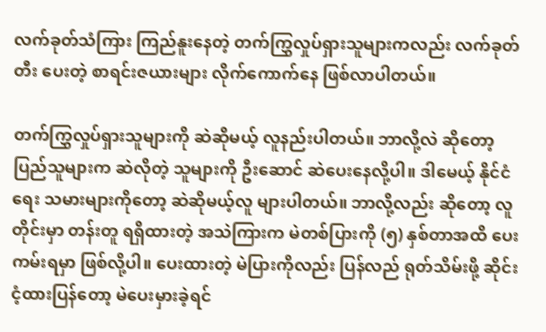လက်ခုတ်သံကြား ကြည်နူးနေတဲ့ တက်ကြွှလှုပ်ရှားသူများကလည်း လက်ခုတ်တီး ပေးတဲ့ စာရင်းဇယားများ လိုက်ကောက်နေ ဖြစ်လာပါတယ်။

တက်ကြွှလှုပ်ရှားသူများကို ဆဲဆိုမယ့် လူနည်းပါတယ်။ ဘာလို့လဲ ဆိုတော့ ပြည်သူများက ဆဲလိုတဲ့ သူများကို ဦးဆောင် ဆဲပေးနေလို့ပါ။ ဒါမေယ့် နိုင်ငံရေး သမားများကိုတော့ ဆဲဆိုမယ့်လူ များပါတယ်။ ဘာလို့လည်း ဆိုတော့ လူတိုင်းမှာ တန်းတူ ရရှိထားတဲ့ အသဲကြားက မဲတစ်ပြားကို (၅) နှစ်တာအထိ ပေးကမ်းရမှာ ဖြစ်လို့ပါ။ ပေးထားတဲ့ မဲပြားကိုလည်း ပြန်လည် ရုတ်သိမ်းဖို့ ဆိုင်းငံ့ထားပြန်တော့ မဲပေးမှားခဲ့ရင်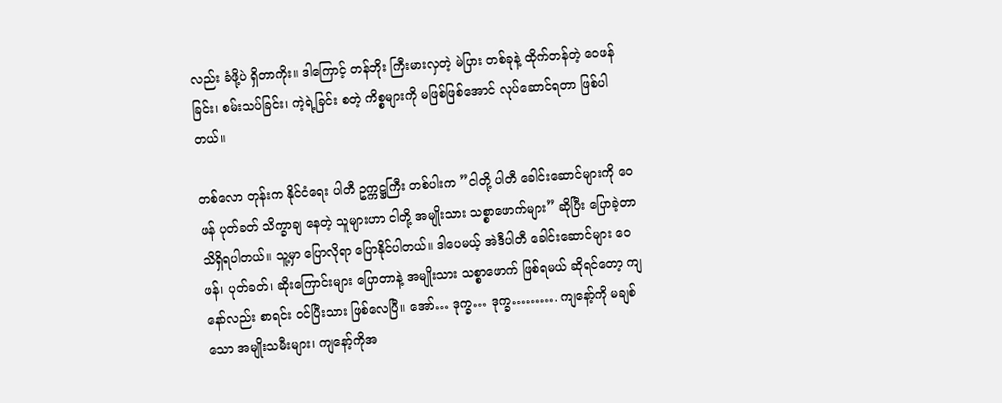လည်း ခံဖို့ပဲ ရှိတာကိုး။ ဒါကြောင့် တန်ဘိုး ကြီးမားလှတဲ့ မဲပြား တစ်ခုနဲ့ ထိုက်တန်တဲ့ ဝေဖန်ခြင်း၊ စမ်းသပ်ခြင်း၊ ကဲ့ရဲ့ခြင်း စတဲ့ ကိစ္စများကို မဖြစ်ဖြစ်အောင် လုပ်ဆောင်ရတာ ဖြစ်ပါတယ်။

တစ်လော တုန်းက နိုင်ငံရေး ပါတီ ဥက္ကဋ္ဌကြီး တစ်ပါးက ”ငါတို့ ပါတီ ခေါင်းဆောင်များကို ဝေဖန် ပုတ်ခတ် သိက္ခာချ နေတဲ့ သူများဟာ ငါတို့ အမျိုးသား သစ္စာဖောက်များ” ဆိုပြီး ပြောခဲ့တာ သိရှိရပါတယ်။ သူ့မှာ ပြောလိုရာ ပြောနိုင်ပါတယ်။ ဒါပေမယ့် အဲဒီပါတီ ခေါင်းဆောင်များ ဝေဖန်၊ ပုတ်ခတ်၊ ဆိုးကြောင်းများ ပြောတာနဲ့ အမျိုးသား သစ္စာဖောက် ဖြစ်ရမယ် ဆိုရင်တော့ ကျနော်လည်း စာရင်း ဝင်ပြီးသား ဖြစ်လေပြီ။ အော်… ဒုက္ခ… ဒုက္ခ………. ကျနော့်ကို မချစ်သော အမျိုးသမီးများ၊ ကျနော့်ကိုအ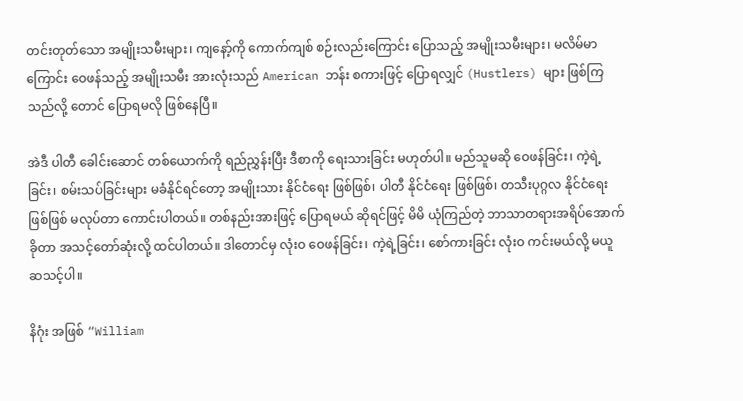တင်းတုတ်သော အမျိုးသမီးများ၊ ကျနော့်ကို ကောက်ကျစ် စဉ်းလည်းကြောင်း ပြောသည့် အမျိုးသမီးများ၊ မလိမ်မာကြောင်း ဝေဖန်သည့် အမျိုးသမီး အားလုံးသည် American ဘန်း စကားဖြင့် ပြောရလျှင် (Hustlers) များ ဖြစ်ကြသည်လို့ တောင် ပြောရမလို ဖြစ်နေပြီ။

အဲဒီ ပါတီ ခေါင်းဆောင် တစ်ယောက်ကို ရည်ညွှန်းပြီး ဒီစာကို ရေးသားခြင်း မဟုတ်ပါ။ မည်သူမဆို ဝေဖန်ခြင်း၊ ကဲ့ရဲ့ခြင်း၊ စမ်းသပ်ခြင်းများ မခံနိုင်ရင်တော့ အမျိုးသား နိုင်ငံရေး ဖြစ်ဖြစ်၊ ပါတီ နိုင်ငံရေး ဖြစ်ဖြစ်၊ တသီးပုဂ္ဂလ နိုင်ငံရေး ဖြစ်ဖြစ် မလုပ်တာ ကောင်းပါတယ်။ တစ်နည်းအားဖြင့် ပြောရမယ် ဆိုရင်ဖြင့် မိမိ ယုံကြည်တဲ့ ဘာသာတရားအရိပ်အောက် ခိုတာ အသင့်တော်ဆုံးလို့ ထင်ပါတယ်။ ဒါတောင်မှ လုံးဝ ဝေဖန်ခြင်း၊ ကဲ့ရဲ့ခြင်း၊ စော်ကားခြင်း လုံးဝ ကင်းမယ်လို့ မယူဆသင့်ပါ။

နိဂုံး အဖြစ် “William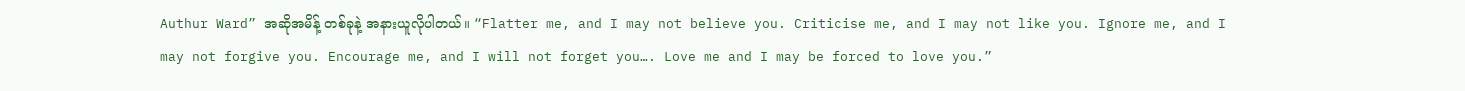Authur Ward” အဆိုအမိန့် တစ်ခုနဲ့ အနားယူလိုပါတယ်။ “Flatter me, and I may not believe you. Criticise me, and I may not like you. Ignore me, and I may not forgive you. Encourage me, and I will not forget you…. Love me and I may be forced to love you.”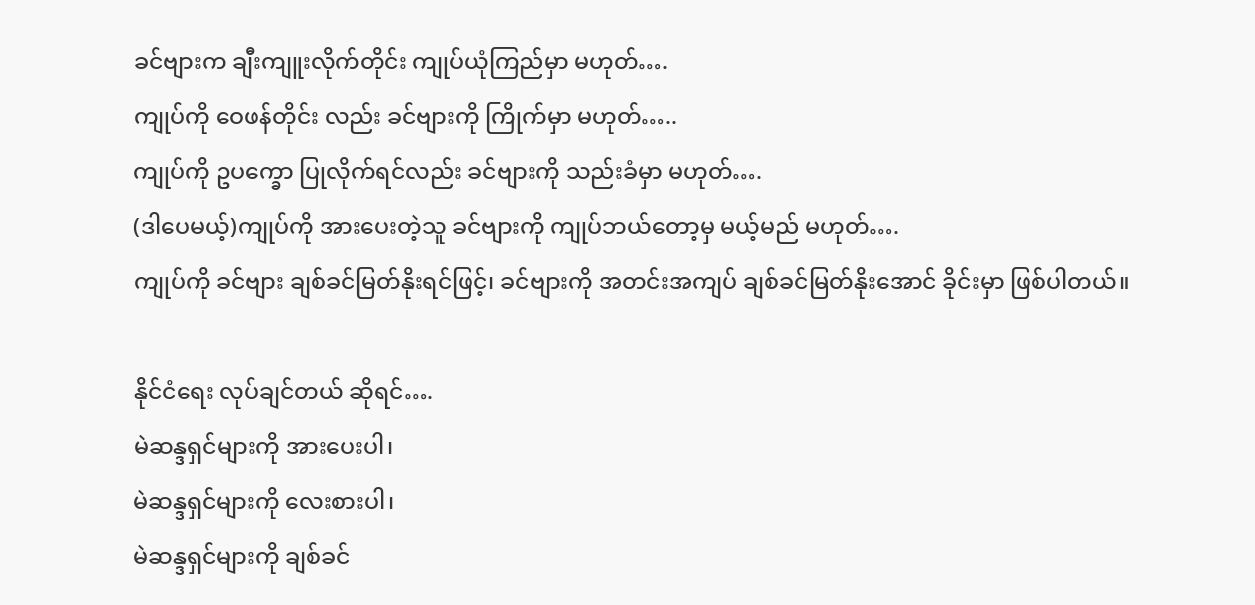ခင်ဗျားက ချီးကျူးလိုက်တိုင်း ကျုပ်ယုံကြည်မှာ မဟုတ်….
ကျုပ်ကို ဝေဖန်တိုင်း လည်း ခင်ဗျားကို ကြိုက်မှာ မဟုတ်…..
ကျုပ်ကို ဥပက္ခော ပြုလိုက်ရင်လည်း ခင်ဗျားကို သည်းခံမှာ မဟုတ်….
(ဒါပေမယ့်)ကျုပ်ကို အားပေးတဲ့သူ ခင်ဗျားကို ကျုပ်ဘယ်တော့မှ မယ့်မည် မဟုတ်….
ကျုပ်ကို ခင်ဗျား ချစ်ခင်မြတ်နိုးရင်ဖြင့်၊ ခင်ဗျားကို အတင်းအကျပ် ချစ်ခင်မြတ်နိုးအောင် ခိုင်းမှာ ဖြစ်ပါတယ်။

နိုင်ငံရေး လုပ်ချင်တယ် ဆိုရင်….
မဲဆန္ဒရှင်များကို အားပေးပါ၊
မဲဆန္ဒရှင်များကို လေးစားပါ၊
မဲဆန္ဒရှင်များကို ချစ်ခင်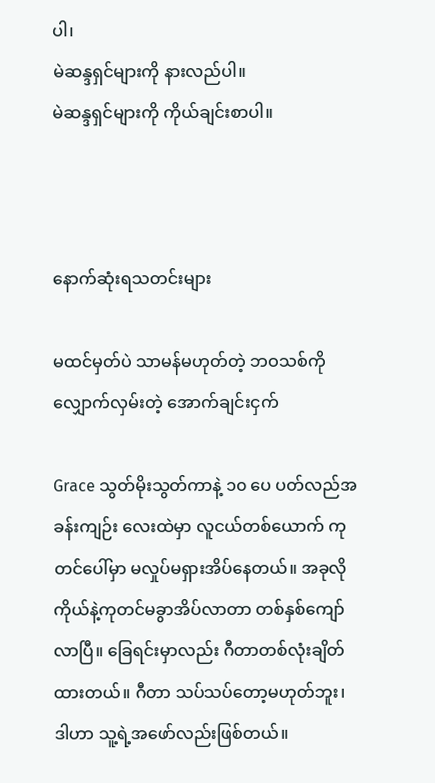ပါ၊
မဲဆန္ဒရှင်များကို နားလည်ပါ။
မဲဆန္ဒရှင်များကို ကိုယ်ချင်းစာပါ။



နောက်ဆုံးရသတင်းများ

မထင်မှတ်ပဲ သာမန်မဟုတ်တဲ့ ဘဝသစ်ကို လျှောက်လှမ်းတဲ့ အောက်ချင်းငှက်

Grace သွတ်မိုးသွတ်ကာနဲ့ ၁၀ ပေ ပတ်လည်အခန်းကျဉ်း လေးထဲမှာ လူငယ်တစ်ယောက် ကုတင်ပေါ်မှာ မလှုပ်မရှားအိပ်နေတယ်။ အခုလို ကိုယ်နဲ့ကုတင်မခွာအိပ်လာတာ တစ်နှစ်ကျော်လာပြီ။ ခြေရင်းမှာလည်း ဂီတာတစ်လုံးချိတ်ထားတယ်။ ဂီတာ သပ်သပ်တော့မဟုတ်ဘူး၊ ဒါဟာ သူ့ရဲ့အဖော်လည်းဖြစ်တယ်။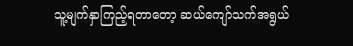သူ့မျက်နှာကြည့်ရတာတော့ ဆယ်ကျော်သက်အရွယ်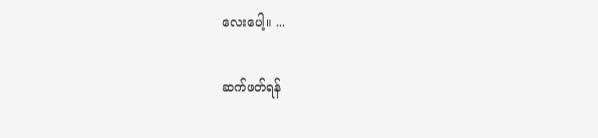လေးပေါ့။ ...

ဆက်ဖတ်ရန်